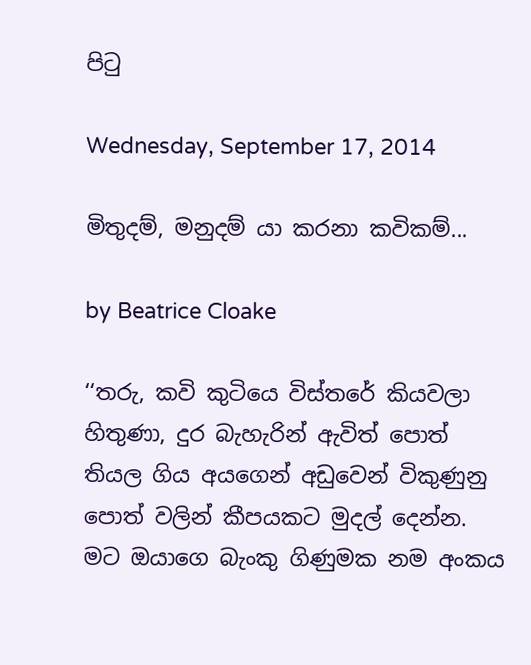පිටු

Wednesday, September 17, 2014

මිතුදම්, මනුදම් යා කරනා කවිකම්...

by Beatrice Cloake

‘‘තරු, කවි කුටියෙ විස්තරේ කියවලා හිතුණා, දුර බැහැරින් ඇවිත් පොත් තියල ගිය අයගෙන් ‍අඩුවෙන් විකුණුනු පොත් වලින් කීපයකට මුදල් දෙන්න. මට ඔයාගෙ බැංකු ගිණුමක නම අංකය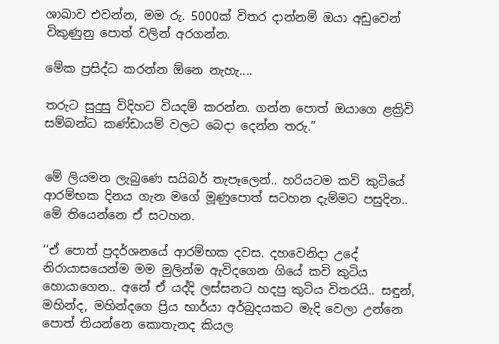ශාඛාව එවන්න, මම රු. 5000ක් විතර දාන්නම් ඔයා අඩුවෙන් විකුණුනු පොත් වලින් අරගන්න.

මේක ප්‍රසිද්ධ කරන්න ඕනෙ නැහැ....

තරුට සුදුසු විදිහට වියදම් කරන්න. ගන්න පොත් ඔයාගෙ ළක්‍රිවි සම්බන්ධ කණ්ඩායම් වලට බෙදා දෙන්න තරු.”


මේ ලියමන ලැබුණෙ සයිබර් තැපෑලෙන්.. හරියටම කවි කුටියේ ආරම්භක දිනය ගැන මගේ මූණුපොත් සටහන දැම්මට පසුදින.. මේ තියෙන්නෙ ඒ සටහන.

‘‘ඒ පොත් ප්‍රදර්ශනයේ ආරම්භක දවස. දහවෙනිදා උදේ නිරායාසයෙන්ම මම මුලින්ම ඇවිදගෙන ගියේ කවි කුටිය හොයාගෙන.. අනේ ඒ යද්දි ලස්සනට හදපු කුටිය විතරයි.. සඳුන්, මහින්ද, මහින්දගෙ ප්‍රිය භාර්යා අර්බුදයකට මැදි වෙලා උන්නෙ පොත් තියන්නෙ කොතැනද කියල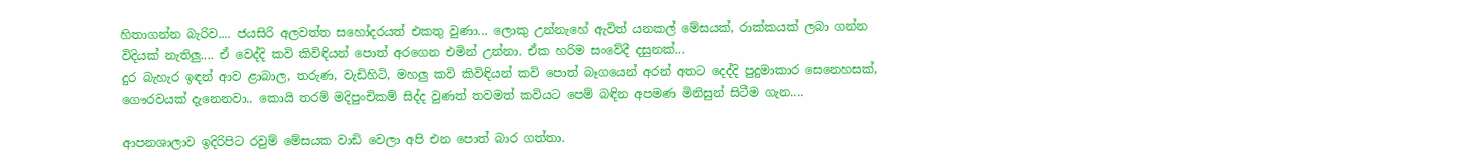හිතාගන්න බැරිව.... ජයසිරි අලවත්ත සහෝදරයත් එකතු වුණා... ලොකු උන්නැහේ ඇවිත් යනකල් මේසයක්, රාක්කයක් ලබා ගන්න විදියක් නැතිලු.... ඒ වෙද්දි කවි කිවිඳියන් පොත් අරගෙන එමින් උන්නා. ඒක හරිම සංවේදී දසුනක්...
දුර බැහැර ඉඳන් ආව ළාබාල, තරුණ, වැඩිහිටි, මහලු කවි කිවිඳියන් කවි පොත් බෑගයෙන් අරන් අතට දෙද්දි පුදුමාකාර සෙනෙහසක්, ගෞරවයක් දැනෙනවා.. කොයි තරම් මදිපුංචිකම් සිද්ද වුණත් තවමත් කවියට පෙම් බඳින අපමණ මිනිසුන් සිටීම ගැන....

ආපනශාලාව ඉදිරිපිට රවුම් මේසයක වාඩි වෙලා අපි එන පොත් බාර ගත්තා.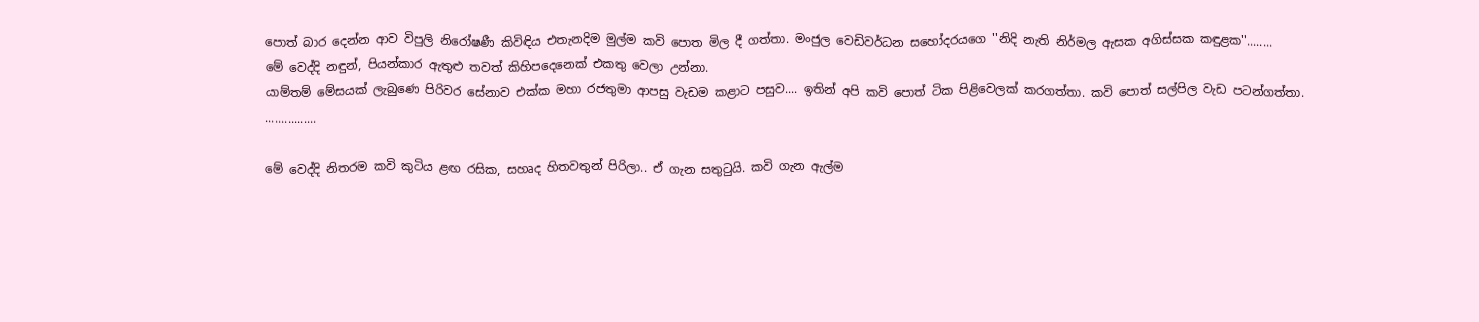පොත් බාර දෙන්න ආව විපුලි නිරෝෂණී කිවිඳිය එතැනදිම මුල්ම කවි පොත මිල දී ගත්තා. මංජුල වෙඩිවර්ධන සහෝදරයගෙ ''නිදි නැති නිර්මල ඇසක අගිස්සක කඳුළක''........
මේ වෙද්දි නඳුන්, පියන්කාර ඇතුළු තවත් කිහිපදෙනෙක් එකතු වෙලා උන්නා.
යාම්තම් මේසයක් ලැබුණෙ පිරිවර සේනාව එක්ක ‍මහා රජතුමා ආපසු වැඩම කළාට පසුව.... ඉතින් අපි කවි පොත් ටික පිළිවෙලක් කරගත්තා. කවි පොත් සල්පිල වැඩ පටන්ගත්තා.
................

මේ වෙද්දි නිතරම කවි කුටිය ළඟ රසික, සහෘද හිතවතුන් පිරිලා.. ඒ ගැන සතුටුයි. කවි ගැන ඇල්ම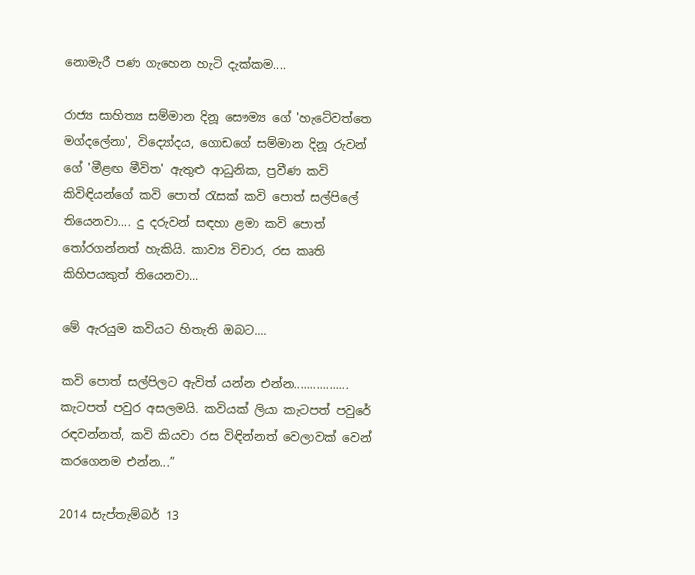නොමැරී පණ ගැහෙන හැටි දැක්කම‍‍‍....

රාජ්‍ය සාහිත්‍ය සම්මාන දිනූ සෞම්‍ය ගේ 'හැටේවත්තෙ මග්දලේනා', විද්‍යෝදය, ගොඩගේ සම්මාන දිනූ රුවන් ගේ 'මීළඟ මීවිත' ඇතුළු ආධුනික, ප්‍රවීණ කවි කිවිඳියන්ගේ කවි පොත් රැසක් කවි පොත් සල්පිලේ තියෙනවා.... දු දරුවන් සඳහා ළමා කවි පොත් තෝරගන්නත් හැකියි. කාව්‍ය විචාර, රස කෘති කිහිපයකුත් තියෙනවා...

මේ ඇරයුම කවියට හිතැති ඔබට....

කවි පොත් සල්පිලට ඇවිත් යන්න එන්න................. කැටපත් පවුර අසලමයි. කවියක් ලියා කැටපත් පවුරේ රඳවන්නත්, කවි කියවා රස විඳින්නත් වෙලාවක් වෙන් කරගෙනම එන්න...”

2014 සැප්තැම්බර් 13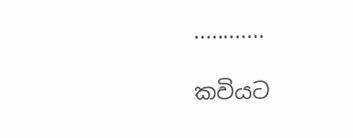............

කවියට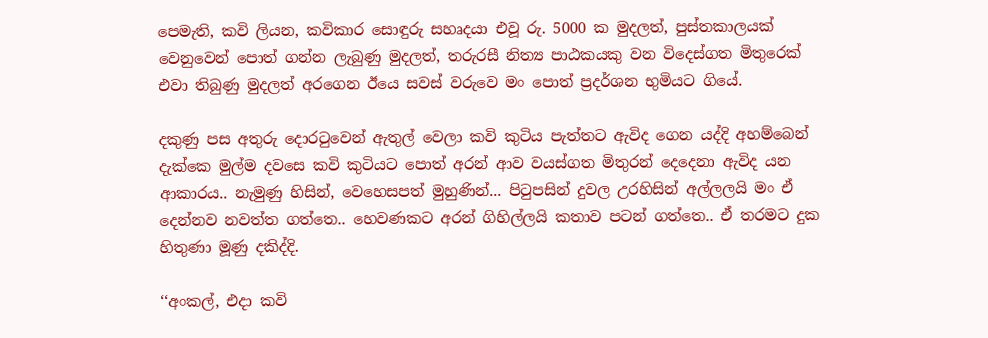පෙමැති, කවි ලියන, කවිකාර සොඳුරු සහෘදයා එවූ රු. 5000 ක මුදලත්, පුස්තකාලයක් වෙනුවෙන් පොත් ගන්න ලැබුණු මුදලත්, තරුරසී නිත්‍ය පාඨකයකු වන විදෙස්ගත මිතුරෙක් එවා තිබුණු මුදලත් අරගෙන ඊයෙ සවස් වරුවෙ මං පොත් ප්‍රදර්ශන භුමියට ගියේ.

දකුණු පස අතුරු දොරටුවෙන් ඇතුල් වෙලා කවි කුටිය පැත්තට ඇවිද ගෙන යද්දි අහම්බෙන් දැක්කෙ මුල්ම දවසෙ කවි කුටියට පොත් අරන් ආව වයස්ගත මිතුරන් දෙදෙනා ඇවිද යන ආකාරය.. නැමුණු හිසින්, වෙහෙසපත් මුහුණින්... පිටුපසින් දුවල උරහිසින් අල්ලලයි මං ඒ දෙන්නව නවත්ත ගත්තෙ.. හෙවණකට අරන් ගිහිල්ලයි කතාව පටන් ගත්තෙ.. ඒ තරමට දුක හිතුණා මූණු දකිද්දි.

‘‘අංකල්, එදා කවි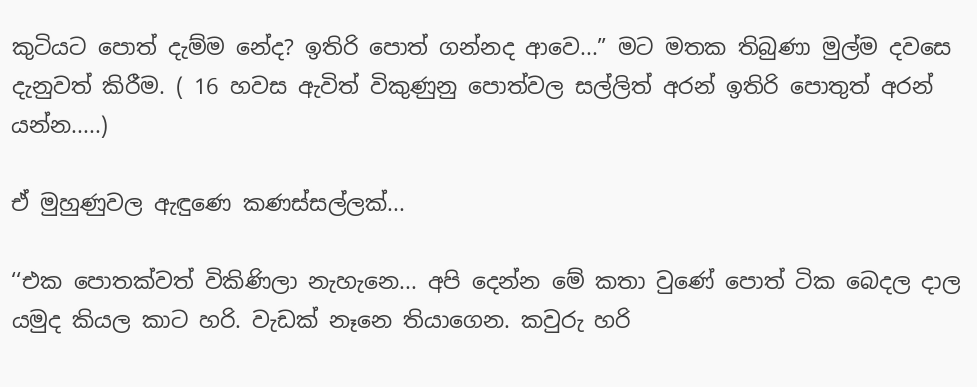කුටියට පොත් දැම්ම නේද? ඉතිරි පොත් ගන්නද ආවෙ...” මට මතක තිබුණා මුල්ම දවසෙ දැනුවත් කිරීම. ( 16 හවස ඇවිත් විකුණුනු පොත්වල සල්ලිත් අරන් ඉතිරි පොතුත් අරන් යන්න.....)

ඒ මුහුණුවල ඇඳුණෙ කණස්සල්ලක්...

‘‘එක පොතක්වත් විකිණිලා නැහැනෙ... අපි දෙන්න මේ කතා වුණේ පොත් ටික බෙදල දාල යමුද කියල කාට හරි. වැඩක් නෑනෙ තියාගෙන. කවුරු හරි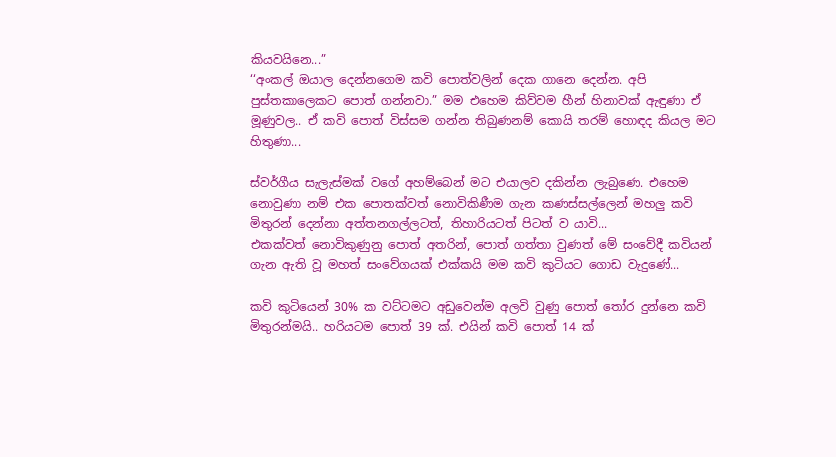කියවයිනෙ...”
‘‘අංකල් ඔයාල දෙන්නගෙම කවි පොත්වලින් දෙක ගානෙ දෙන්න. අපි පුස්තකාලෙකට පොත් ගන්නවා.” මම එහෙම කිව්වම හීන් හිනාවක් ඇඳුණා ඒ මූණුවල.. ඒ කවි පොත් විස්සම ගන්න තිබුණනම් කොයි තරම් හොඳද කියල මට හිතුණා...

ස්වර්ගීය සැලැස්මක් වගේ අහම්බෙන් මට එයාලව දකින්න ලැබුණෙ. එහෙම නොවුණා නම් එක පොතක්වත් නොවිකිණීම ගැන කණස්සල්ලෙන් මහලු කවි මිතුරන් දෙන්නා අත්තනගල්ලටත්, තිහාරියටත් පිටත් ව යාවි...
එකක්වත් නොවිකුණුනු පොත් අතරින්, පොත් ගත්තා වුණත් මේ සංවේදී කවියන් ගැන ඇති වූ මහත් සංවේගයක් එක්කයි මම කවි කුටියට ගොඩ වැදුණේ...

කවි කුටියෙන් 30% ක වට්ටමට අඩුවෙන්ම අලවි වුණු පොත් තෝර දුන්නෙ කවි මිතුරන්මයි.. හරියටම පොත් 39 ක්. එයින් කවි පොත් 14 ක්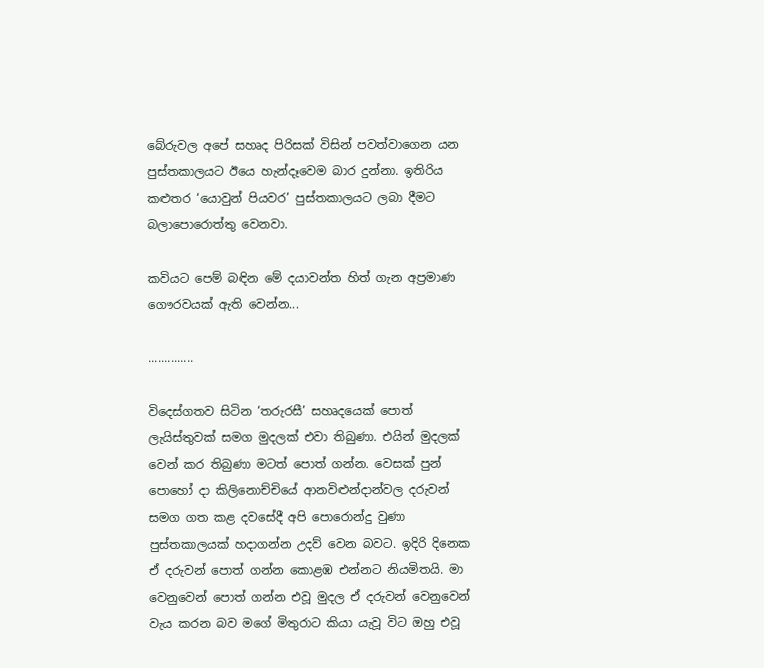බේරුවල අපේ සහෘද පිරිසක් විසින් පවත්වාගෙන යන පුස්තකාලයට ඊයෙ හැන්දෑවෙම බාර දුන්නා. ඉතිරිය කළුතර ‘යොවුන් පියවර’ පුස්තකාලයට ලබා දීමට බලාපොරොත්තු වෙනවා.

කවියට පෙම් බඳින මේ දයාවන්ත හිත් ගැන අප්‍රමාණ ගෞරවයක් ඇති වෙන්න...

..............

විදෙස්ගතව සිටින ‘තරුරසී’ සහෘදයෙක් පොත් ලැයිස්තුවක් සමග මුදලක් එවා තිබුණා. එයින් මුදලක් වෙන් කර තිබුණා මටත් පොත් ගන්න. වෙසක් පුන් පොහෝ දා කිලිනොච්චියේ ආනවිළුන්දාන්වල දරුවන් සමග ගත කළ දවසේදී අපි පොරොන්දු වුණා පුස්තකාලයක් හදාගන්න උදව් වෙන බවට. ඉදිරි දිනෙක ඒ දරුවන් පොත් ගන්න කොළඹ එන්නට නියමිතයි. මා වෙනුවෙන් පොත් ගන්න එවූ මුදල ඒ දරුවන් වෙනුවෙන් වැය කරන බව මගේ මිතුරාට කියා යැවූ විට ඔහු එවූ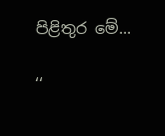පිළිතුර මේ...

‘‘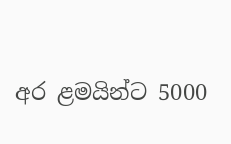අර ළමයින්ට 5000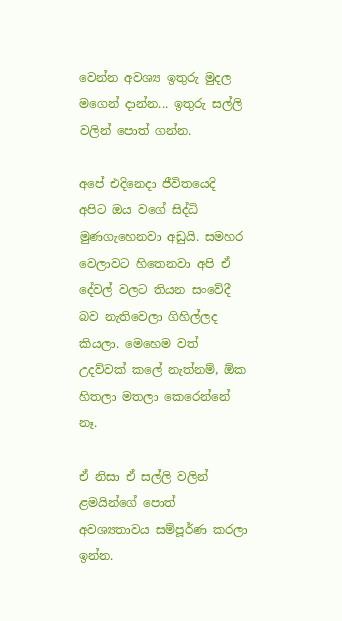වෙන්න අවශ්‍ය ඉතුරු මුදල මගෙන් දාන්න... ඉතුරු සල්ලි වලින් පොත් ගන්න.

අපේ එදිනෙදා ජීවිතයෙදි අපිට ඔය වගේ සිද්ධි මුණගැහෙනවා අඩුයි. සමහර වෙලාවට හිතෙනවා අපි ඒ දේවල් වලට තියන සංවේදී බව නැතිවෙලා ගිහිල්ලද කියලා. මෙහෙම වත් උදව්වක් කලේ නැත්නම්, ඕක හිතලා මතලා කෙරෙන්නේ නෑ.

ඒ නිසා ඒ සල්ලි වලින් ළමයින්ගේ පොත් අවශ්‍යතාවය සම්පූර්ණ කරලා ඉන්න.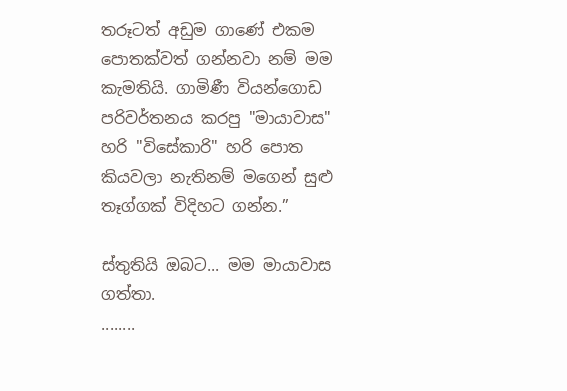තරූටත් අඩුම ගාණේ එකම පොතක්වත් ගන්නවා නම් මම කැමතියි. ගාමිණී වියන්ගොඩ පරිවර්තනය කරපු "මායාවාස" හරි "විසේකාරි" හරි පොත කියවලා නැතිනම් මගෙන් සුළු තෑග්ගක් විදිහට ගන්න.”

ස්තුතියි ඔබට... මම මායාවාස ගත්තා.
........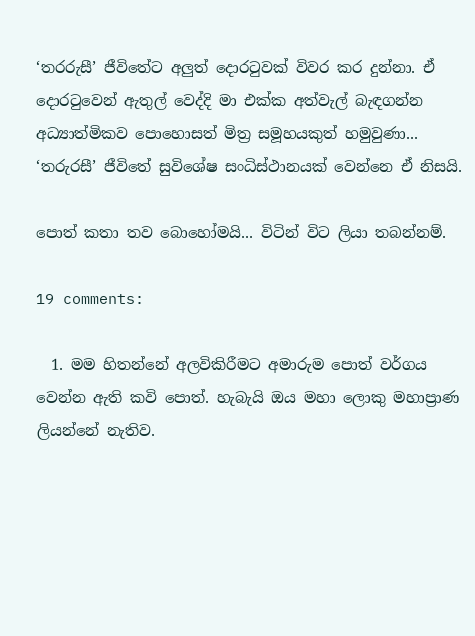‘තරරුසී’ ජීවිතේට අලුත් දොරටුවක් විවර කර දුන්නා. ඒ දොරටුවෙන් ඇතුල් වෙද්දි මා එක්ක අත්වැල් බැඳගන්න අධ්‍යාත්මිකව පොහොසත් මිත්‍ර සමූහයකුත් හමුවුණා... ‘තරුරසී’ ජීවිතේ සුවිශේෂ සංධිස්ථානයක් වෙන්නෙ ඒ නිසයි.

පොත් කතා තව බොහෝමයි... විටින් විට ලියා තබන්නම්.

19 comments:

  1. මම හිතන්නේ අලවිකිරීමට අමාරුම පොත් වර්ගය වෙන්න ඇති කවි පොත්. හැබැයි ඔය මහා ලොකු මහාප්‍රාණ ලියන්නේ නැතිව.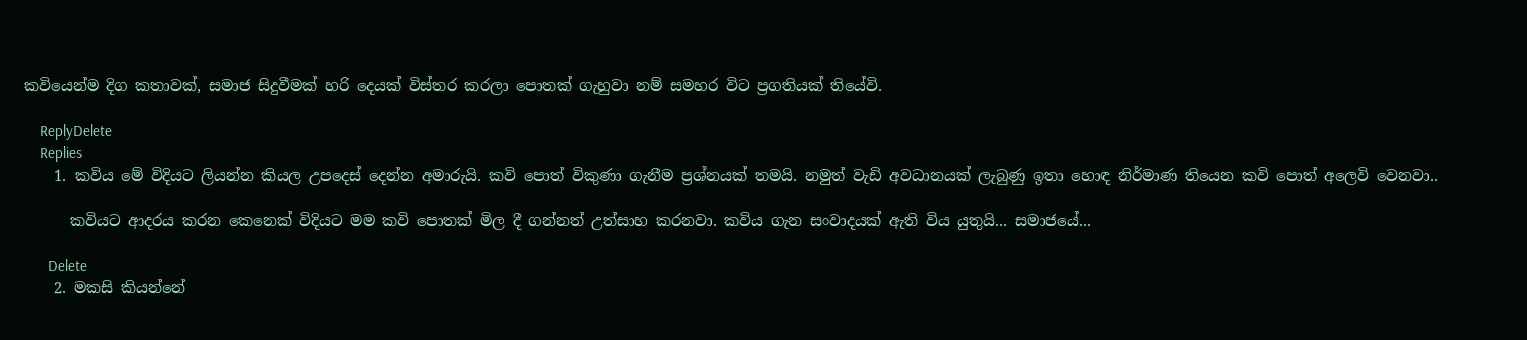කවියෙන්ම දිග කතාවක්, සමාජ සිදුවීමක් හරි දෙයක් විස්තර කරලා පොතක් ගැහුවා නම් සමහර විට ප්‍රගතියක් තියේවි.

    ReplyDelete
    Replies
    1. කවිය මේ විදියට ලියන්න කියල උපදෙස් දෙන්න අමාරුයි. කවි පොත් විකුණා ගැනීම ප්‍රශ්නයක් තමයි. නමුත් වැඩි අවධානයක් ලැබුණු ඉතා හොඳ නිර්මාණ තියෙන කවි පොත් අලෙවි වෙනවා..

      කවියට ආදරය කරන කෙනෙක් විදියට මම කවි පොතක් මිල දී ගන්නත් උත්සාහ කරනවා. කවිය ගැන සංවාදයක් ඇති විය යුතුයි... සමාජයේ...

      Delete
    2. මකසි කියන්නේ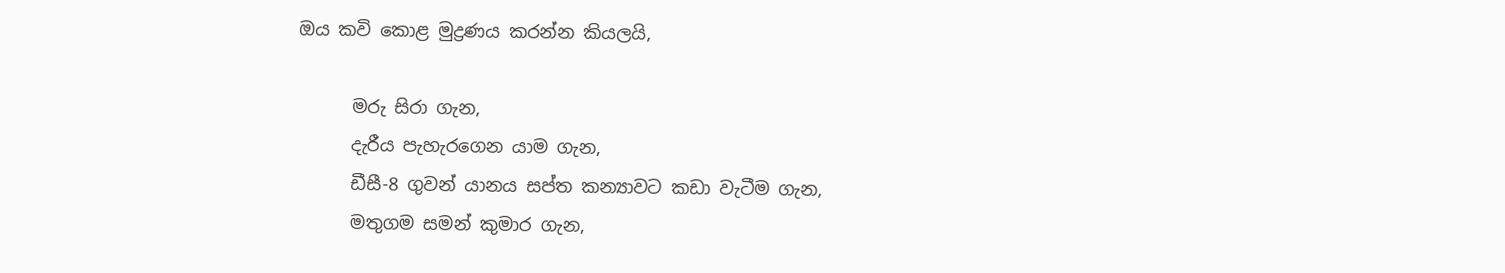ඔය කවි කොළ මුද්‍රණය කරන්න කියලයි,

      මරු සිරා ගැන,
      දැරීය පැහැරගෙන යාම ගැන,
      ඩීසී-8 ගුවන් යානය සප්ත කන්‍යාවට කඩා වැටීම ගැන,
      මතුගම සමන් කුමාර ගැන,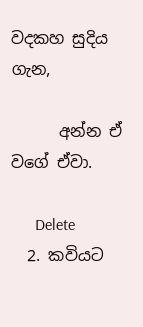වදකහ සුදිය ගැන,

      අන්න ඒ වගේ ඒවා.

      Delete
  2. කවියට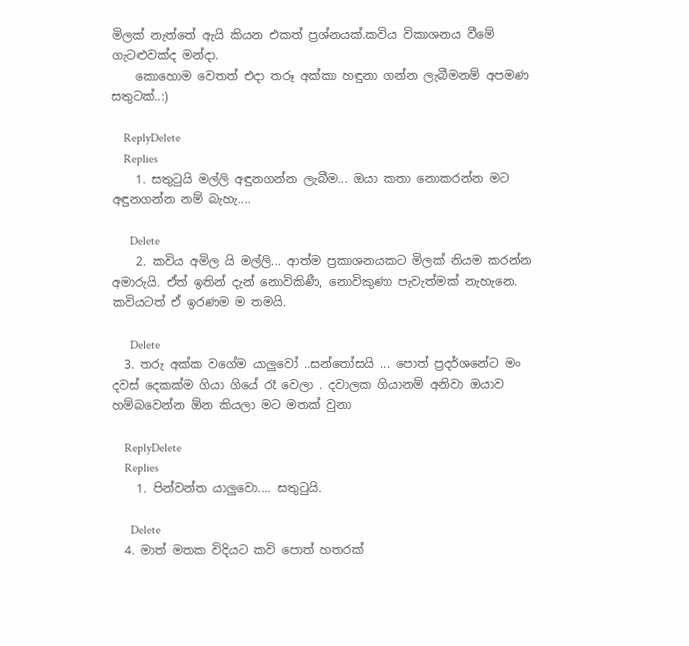මිලක් නැත්තේ ඇයි කියන එකත් ප්‍රශ්නයක්.කවිය විකාශනය වීමේ ගැටළුවක්ද මන්දා.
    කොහොම වෙතත් එදා තරූ අක්කා හඳුනා ගන්න ලැබීමනම් අපමණ සතුටක්..:)

    ReplyDelete
    Replies
    1. සතුටුයි මල්ලි අඳුනගන්න ලැබීම... ඔයා කතා නොකරන්න මට අඳුනගන්න නම් බැහැ....

      Delete
    2. කවිය අමිල යි මල්ලි... ආත්ම ප්‍රකාශනයකට මිලක් නියම කරන්න අමාරුයි. ඒත් ඉතින් දැන් නොවිකිණී, නොවිකුණා පැවැත්මක් නැහැනෙ. කවියටත් ඒ ඉරණම ම තමයි.

      Delete
  3. තරු අක්ක වගේම යාලුවෝ ..සන්තෝසයි ... පොත් ප්‍රදර්ශනේට මං දවස් දෙකක්ම ගියා ගියේ රෑ වෙලා . දවාලක ගියානම් අනිවා ඔයාව හම්බවෙන්න ඕන කියලා මට මතක් වුනා

    ReplyDelete
    Replies
    1. පින්වන්ත යාලුවො.... සතුටුයි.

      Delete
  4. මාත් මතක විදියට කවි පොත් හතරක්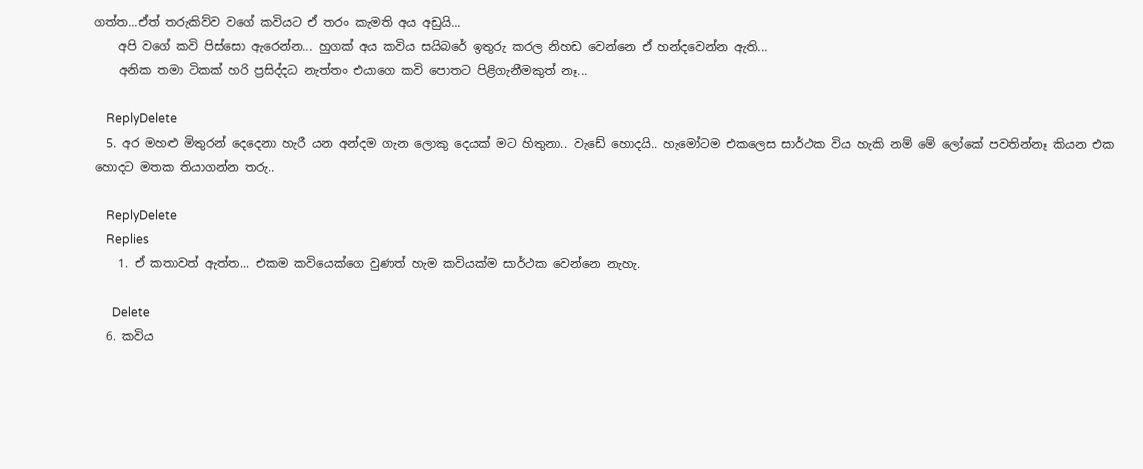ගත්ත...ඒත් තරුකිව්ව වගේ කවියට ඒ තරං කැමති අය අඩුයි...
    අපි වගේ කවි පිස්සො ඇරෙන්න... හුගක් අය කවිය සයිබරේ ඉතුරු කරල නිහඩ වෙන්නෙ ඒ හන්දවෙන්න ඇති...
    අනික තමා ටිකක් හරි ප්‍රසිද්දධ නැත්තං එයාගෙ කවි පොතට පිළිගැනීමකුත් නෑ...

    ReplyDelete
  5. අර මහළු මිතුරන් දෙදෙනා හැරී යන අන්දම ගැන ලොකු දෙයක් මට හිතුනා.. වැඩේ ‍හොදයි.. හැමෝටම එකලෙස සාර්ථක විය හැකි නම් මේ ලෝකේ පවතින්නෑ කියන එක හොදට මතක තියාගන්න තරු..

    ReplyDelete
    Replies
    1. ඒ කතාවත් ඇත්ත... එකම කවියෙක්ගෙ වුණත් හැම කවියක්ම සාර්ථක වෙන්නෙ නැහැ.

      Delete
  6. කවිය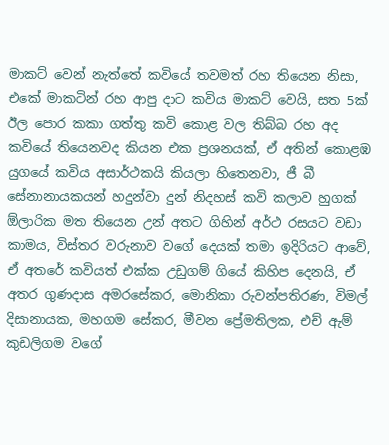මාකට් වෙන් නැත්තේ කවියේ තවමත් රහ තියෙන නිසා, එකේ මාකටින් රහ ආපු දාට කවිය මාකට් වෙයි, සත 5ක් ඊල පොර කකා ගත්තු කවි කොළ වල තිබ්බ රහ අද කවියේ තියෙනවද කියන එක ප්‍රශනයක්, ඒ අතින් කොළඹ යුගයේ කවිය අසාර්ථකයි කියලා හිතෙනවා, ජී බී සේනානායකයන් හදුන්වා දුන් නිදහස් කවි කලාව හුගක් ඕලාරික මත තියෙන උන් අතට ගිහින් අර්ථ රසයට වඩා කාමය, විස්තර වරුනාව වගේ දෙයක් තමා ඉදිරියට ආවේ, ඒ අතරේ කවියත් එක්ක උඩුගම් ගියේ කිහිප දෙනයි, ඒ අතර ගුණදාස අමරසේකර, මොනිකා රුවන්පතිරණ, විමල් දිසානායක, මහගම සේකර, මීවන ප්‍රේමතිලක, එච් ඇම් කුඩලිගම වගේ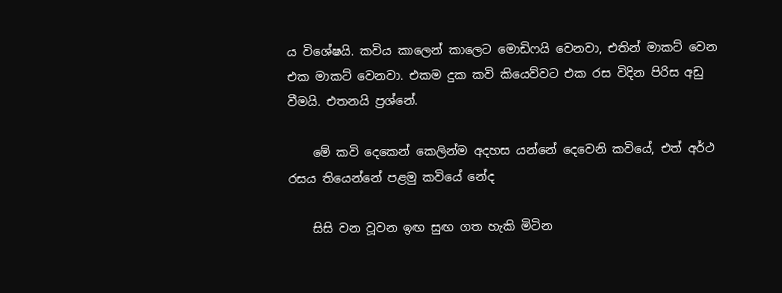ය විශේෂයි. කවිය කාලෙන් කාලෙට මොඩිෆයි වෙනවා, එතින් මාකට් වෙන එක මාකට් වෙනවා. එකම දුක කවි කියෙව්වට එක රස විදින පිරිස අඩු වීමයි. එතනයි ප්‍රශ්නේ.

    මේ කවි දෙකෙන් කෙලින්ම අදහස යන්නේ දෙවෙනි කවියේ, එත් අර්ථ රසය තියෙන්නේ පළමු කවියේ නේද

    සිසි වන වූවන ඉඟ සුඟ ගත හැකි මිටින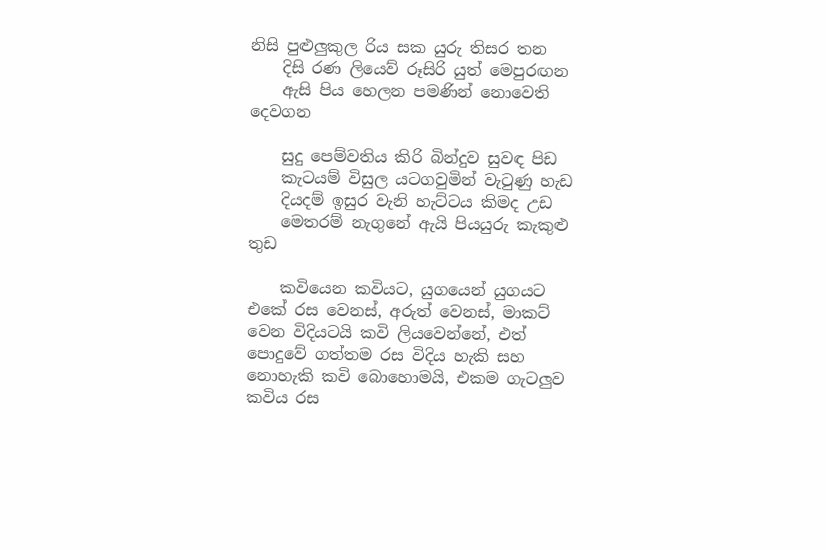නිසි පුළුලුකුල රිය සක යුරු තිසර තන
    දිසි රණ ලියෙව් රූසිරි යුත් මෙපුරඟන
    ඇසි පිය හෙලන පමණින් නොවෙති දෙවගන

    සුදු පෙම්වතිය කිරි බින්දුව සුවඳ පිඩ
    කැටයම් විසුල යටගවුමින් වැටුණු හැඩ
    දියදම් ඉසුර වැනි හැට්ටය කිමද උඩ
    මෙතරම් නැගුනේ ඇයි පියයුරු කැකුළු තුඩ

    කවියෙන කවියට, යුගයෙන් යුගයට එකේ රස වෙනස්, අරුත් වෙනස්, මාකට් වෙන විදියටයි කවි ලියවෙන්නේ, එත් පොදුවේ ගත්තම රස විදිය හැකි සහ නොහැකි කවි බොහොමයි, එකම ගැටලුව කවිය රස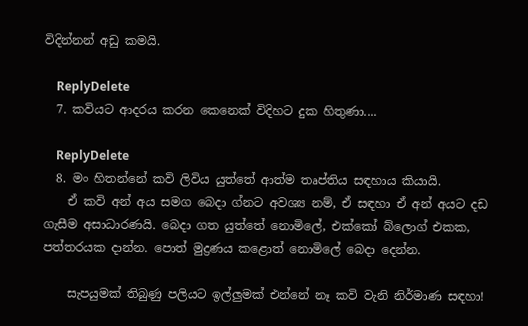විදින්නන් අඩු කමයි.

    ReplyDelete
  7. කවියට ආදරය කරන කෙනෙක් විදිහට දුක හිතුණා....

    ReplyDelete
  8. මං හිතන්නේ කවි ලිවිය යුත්තේ ආත්ම තෘප්තිය සඳහාය කියායි.
    ඒ කවි අන් අය සමග බෙදා ග්නට අවශ්‍ය නම්, ඒ සඳහා ඒ අන් අයට දඩ ගැසීම අසාධාරණයි. බෙදා ගත යුත්තේ නොමිලේ, එක්කෝ බ්ලොග් එකක, පත්තරයක දාන්න. පොත් මුද්‍රණය කළොත් නොමිලේ බෙදා දෙන්න.

    සැපයුමක් තිබුණු පලියට ඉල්ලුමක් එන්නේ නෑ කවි වැනි නිර්මාණ සඳහා!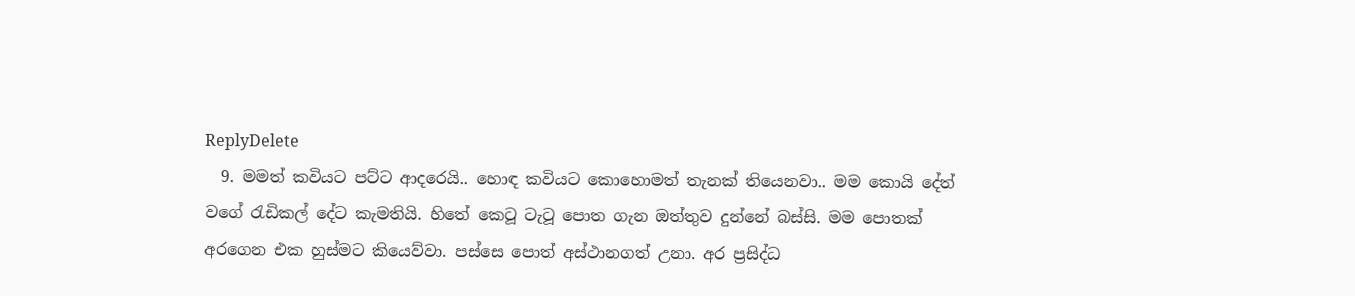ReplyDelete
  9. මමත් කවියට පට්ට ආදරෙයි.. හොඳ කවියට කොහොමත් තැනක් තියෙනවා.. මම කොයි දේත් වගේ රැඩිකල් දේට කැමතියි. හිතේ කෙටූ ටැටූ පොත ගැන ඔත්තුව දුන්නේ බස්සි. මම පොතක් අරගෙන එක හුස්මට කියෙව්වා. පස්සෙ පොත් අස්ථානගත් උනා. අර ප්‍රසිද්ධ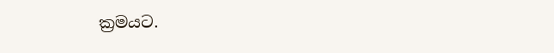ක්‍රමයට.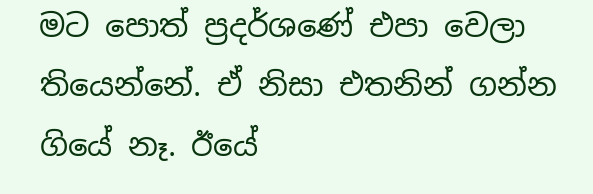මට පොත් ප්‍රදර්ශණේ එපා වෙලා තියෙන්නේ. ඒ නිසා එතනින් ගන්න ගියේ නෑ. ඊයේ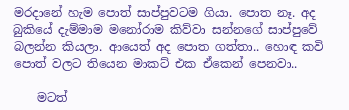මරදානේ හැම පොත් සාප්පුවටම ගියා. පොත නෑ. අද බුකියේ දැම්මාම මනෝරාම කිව්වා සන්නගේ සාප්පුවේ බලන්න කියලා. ආයෙත් අද පොත ගත්තා.. හොඳ කවි පොත් වලට තියෙන මාකට් එක ඒකෙන් පෙනවා..

    මටත්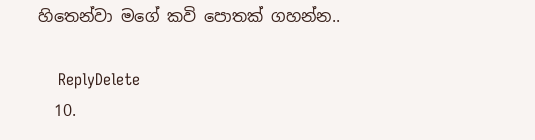හිතෙන්වා මගේ කවි පොතක් ගහන්න..

    ReplyDelete
  10.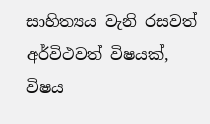සාහිත්‍යය වැනි රසවත් අර්විථවත් විෂයක්, විෂය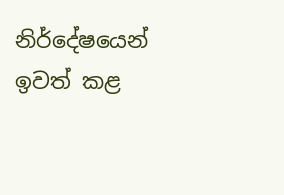නිර්දේෂයෙන් ඉවත් කළ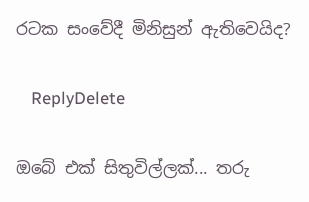රටක සංවේදී මිනිසුන් ඇතිවෙයිද?

    ReplyDelete

ඔබේ එක් සිතුවිල්ලක්... තරු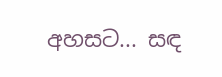අහසට... සඳ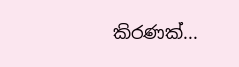කිරණක්...